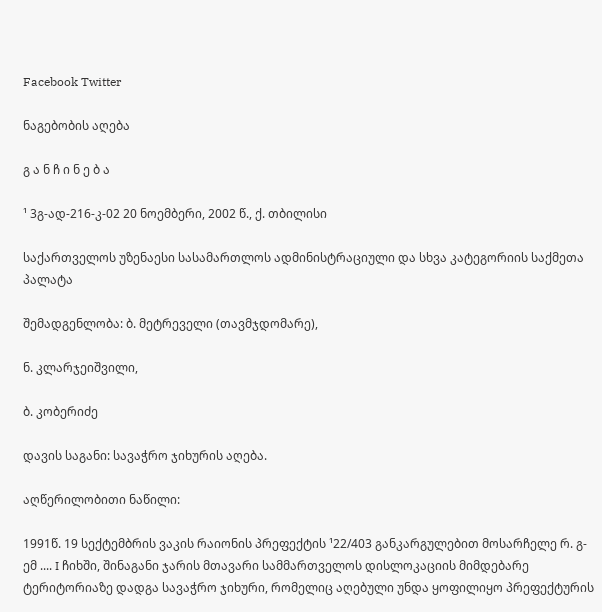Facebook Twitter

ნაგებობის აღება

გ ა ნ ჩ ი ნ ე ბ ა

¹ 3გ-ად-216-კ-02 20 ნოემბერი, 2002 წ., ქ. თბილისი

საქართველოს უზენაესი სასამართლოს ადმინისტრაციული და სხვა კატეგორიის საქმეთა პალატა

შემადგენლობა: ბ. მეტრეველი (თავმჯდომარე),

ნ. კლარჯეიშვილი,

ბ. კობერიძე

დავის საგანი: სავაჭრო ჯიხურის აღება.

აღწერილობითი ნაწილი:

1991წ. 19 სექტემბრის ვაკის რაიონის პრეფექტის ¹22/403 განკარგულებით მოსარჩელე რ. გ-ემ .... I ჩიხში, შინაგანი ჯარის მთავარი სამმართველოს დისლოკაციის მიმდებარე ტერიტორიაზე დადგა სავაჭრო ჯიხური, რომელიც აღებული უნდა ყოფილიყო პრეფექტურის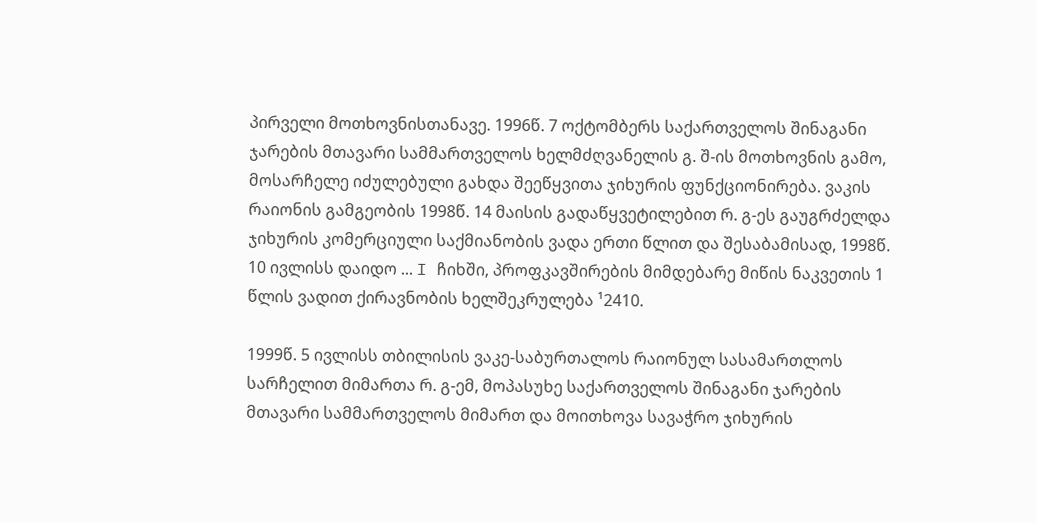პირველი მოთხოვნისთანავე. 1996წ. 7 ოქტომბერს საქართველოს შინაგანი ჯარების მთავარი სამმართველოს ხელმძღვანელის გ. შ-ის მოთხოვნის გამო, მოსარჩელე იძულებული გახდა შეეწყვითა ჯიხურის ფუნქციონირება. ვაკის რაიონის გამგეობის 1998წ. 14 მაისის გადაწყვეტილებით რ. გ-ეს გაუგრძელდა ჯიხურის კომერციული საქმიანობის ვადა ერთი წლით და შესაბამისად, 1998წ. 10 ივლისს დაიდო ... I ჩიხში, პროფკავშირების მიმდებარე მიწის ნაკვეთის 1 წლის ვადით ქირავნობის ხელშეკრულება ¹2410.

1999წ. 5 ივლისს თბილისის ვაკე-საბურთალოს რაიონულ სასამართლოს სარჩელით მიმართა რ. გ-ემ, მოპასუხე საქართველოს შინაგანი ჯარების მთავარი სამმართველოს მიმართ და მოითხოვა სავაჭრო ჯიხურის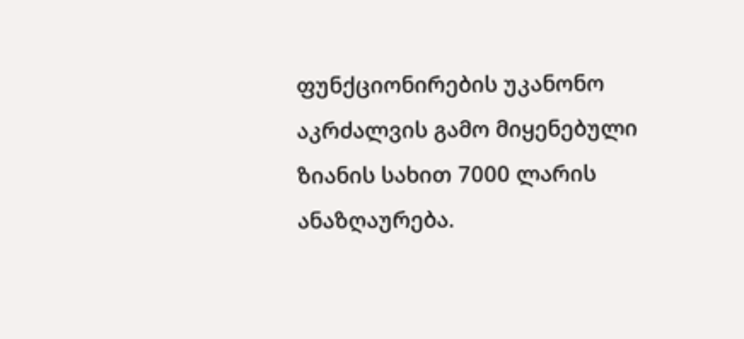ფუნქციონირების უკანონო აკრძალვის გამო მიყენებული ზიანის სახით 7000 ლარის ანაზღაურება.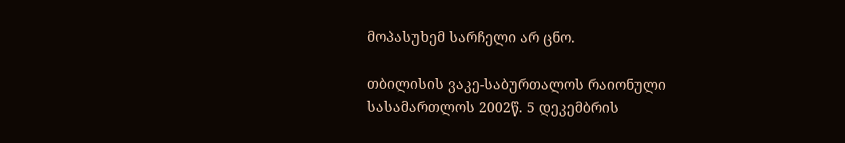მოპასუხემ სარჩელი არ ცნო.

თბილისის ვაკე-საბურთალოს რაიონული სასამართლოს 2002წ. 5 დეკემბრის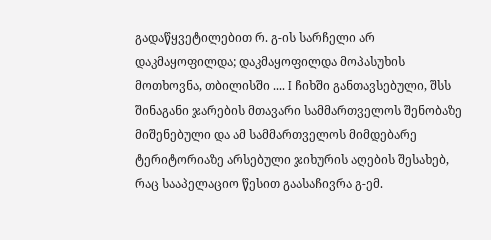გადაწყვეტილებით რ. გ-ის სარჩელი არ დაკმაყოფილდა; დაკმაყოფილდა მოპასუხის მოთხოვნა, თბილისში .... I ჩიხში განთავსებული, შსს შინაგანი ჯარების მთავარი სამმართველოს შენობაზე მიშენებული და ამ სამმართველოს მიმდებარე ტერიტორიაზე არსებული ჯიხურის აღების შესახებ, რაც სააპელაციო წესით გაასაჩივრა გ-ემ.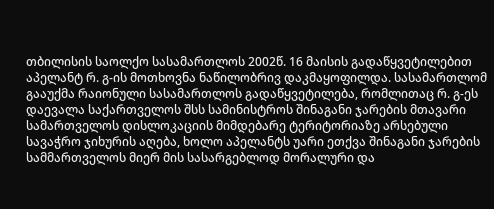თბილისის საოლქო სასამართლოს 2002წ. 16 მაისის გადაწყვეტილებით აპელანტ რ. გ-ის მოთხოვნა ნაწილობრივ დაკმაყოფილდა. სასამართლომ გააუქმა რაიონული სასამართლოს გადაწყვეტილება, რომლითაც რ. გ-ეს დაევალა საქართველოს შსს სამინისტროს შინაგანი ჯარების მთავარი სამართველოს დისლოკაციის მიმდებარე ტერიტორიაზე არსებული სავაჭრო ჯიხურის აღება, ხოლო აპელანტს უარი ეთქვა შინაგანი ჯარების სამმართველოს მიერ მის სასარგებლოდ მორალური და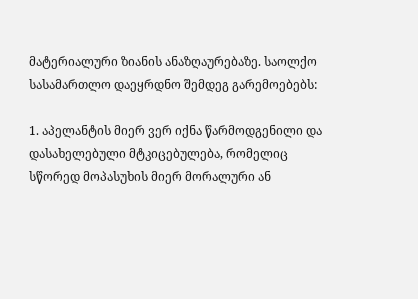მატერიალური ზიანის ანაზღაურებაზე. საოლქო სასამართლო დაეყრდნო შემდეგ გარემოებებს:

1. აპელანტის მიერ ვერ იქნა წარმოდგენილი და დასახელებული მტკიცებულება, რომელიც სწორედ მოპასუხის მიერ მორალური ან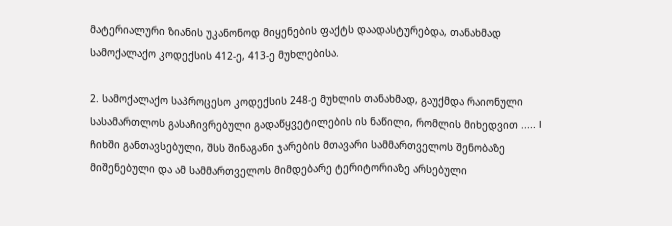მატერიალური ზიანის უკანონოდ მიყენების ფაქტს დაადასტურებდა, თანახმად სამოქალაქო კოდექსის 412-ე, 413-ე მუხლებისა.

2. სამოქალაქო საპროცესო კოდექსის 248-ე მუხლის თანახმად, გაუქმდა რაიონული სასამართლოს გასაჩივრებული გადაწყვეტილების ის ნაწილი, რომლის მიხედვით ..... I ჩიხში განთავსებული, შსს შინაგანი ჯარების მთავარი სამმართველოს შენობაზე მიშენებული და ამ სამმართველოს მიმდებარე ტერიტორიაზე არსებული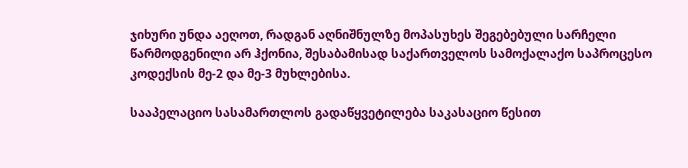ჯიხური უნდა აეღოთ, რადგან აღნიშნულზე მოპასუხეს შეგებებული სარჩელი წარმოდგენილი არ ჰქონია, შესაბამისად საქართველოს სამოქალაქო საპროცესო კოდექსის მე-2 და მე-3 მუხლებისა.

სააპელაციო სასამართლოს გადაწყვეტილება საკასაციო წესით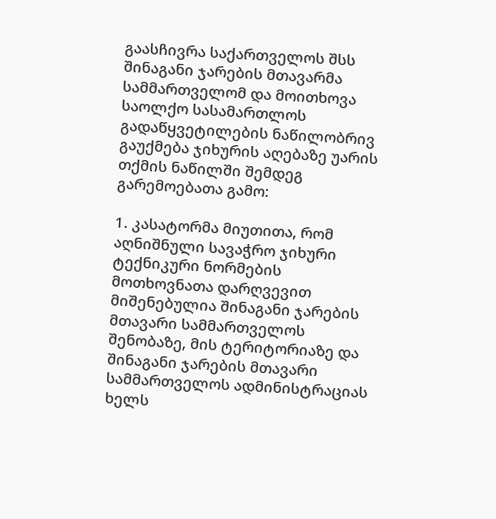გაასჩივრა საქართველოს შსს შინაგანი ჯარების მთავარმა სამმართველომ და მოითხოვა საოლქო სასამართლოს გადაწყვეტილების ნაწილობრივ გაუქმება ჯიხურის აღებაზე უარის თქმის ნაწილში შემდეგ გარემოებათა გამო:

1. კასატორმა მიუთითა, რომ აღნიშნული სავაჭრო ჯიხური ტექნიკური ნორმების მოთხოვნათა დარღვევით მიშენებულია შინაგანი ჯარების მთავარი სამმართველოს შენობაზე, მის ტერიტორიაზე და შინაგანი ჯარების მთავარი სამმართველოს ადმინისტრაციას ხელს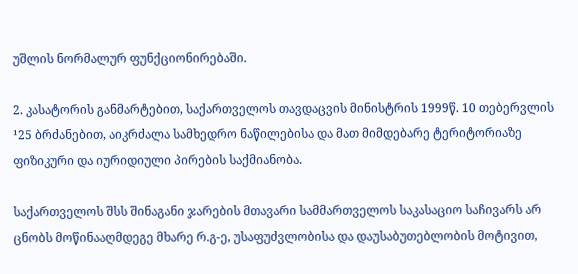უშლის ნორმალურ ფუნქციონირებაში.

2. კასატორის განმარტებით, საქართველოს თავდაცვის მინისტრის 1999წ. 10 თებერვლის ¹25 ბრძანებით, აიკრძალა სამხედრო ნაწილებისა და მათ მიმდებარე ტერიტორიაზე ფიზიკური და იურიდიული პირების საქმიანობა.

საქართველოს შსს შინაგანი ჯარების მთავარი სამმართველოს საკასაციო საჩივარს არ ცნობს მოწინააღმდეგე მხარე რ.გ-ე, უსაფუძვლობისა და დაუსაბუთებლობის მოტივით,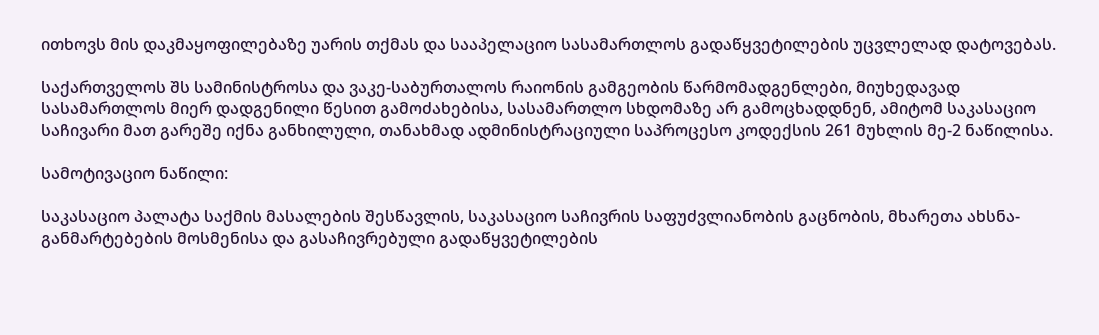ითხოვს მის დაკმაყოფილებაზე უარის თქმას და სააპელაციო სასამართლოს გადაწყვეტილების უცვლელად დატოვებას.

საქართველოს შს სამინისტროსა და ვაკე-საბურთალოს რაიონის გამგეობის წარმომადგენლები, მიუხედავად სასამართლოს მიერ დადგენილი წესით გამოძახებისა, სასამართლო სხდომაზე არ გამოცხადდნენ, ამიტომ საკასაციო საჩივარი მათ გარეშე იქნა განხილული, თანახმად ადმინისტრაციული საპროცესო კოდექსის 261 მუხლის მე-2 ნაწილისა.

სამოტივაციო ნაწილი:

საკასაციო პალატა საქმის მასალების შესწავლის, საკასაციო საჩივრის საფუძვლიანობის გაცნობის, მხარეთა ახსნა-განმარტებების მოსმენისა და გასაჩივრებული გადაწყვეტილების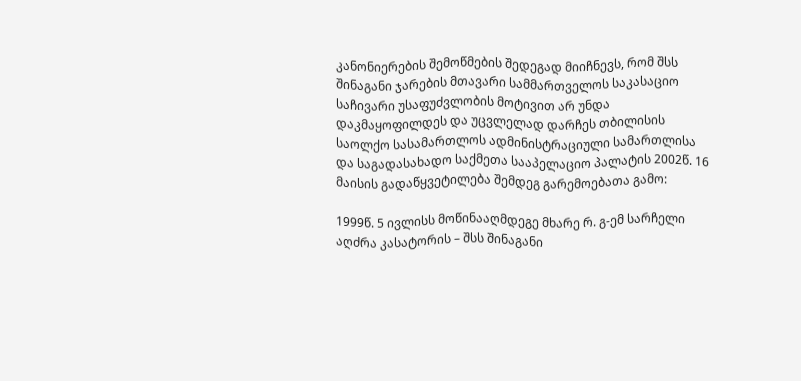კანონიერების შემოწმების შედეგად მიიჩნევს, რომ შსს შინაგანი ჯარების მთავარი სამმართველოს საკასაციო საჩივარი უსაფუძვლობის მოტივით არ უნდა დაკმაყოფილდეს და უცვლელად დარჩეს თბილისის საოლქო სასამართლოს ადმინისტრაციული სამართლისა და საგადასახადო საქმეთა სააპელაციო პალატის 2002წ. 16 მაისის გადაწყვეტილება შემდეგ გარემოებათა გამო:

1999წ. 5 ივლისს მოწინააღმდეგე მხარე რ. გ-ემ სარჩელი აღძრა კასატორის – შსს შინაგანი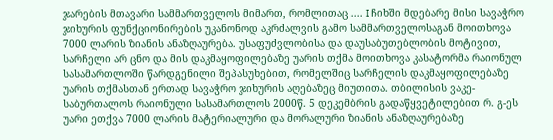ჯარების მთავარი სამმართველოს მიმართ, რომლითაც .... I ჩიხში მდებარე მისი სავაჭრო ჯიხურის ფუნქციონირების უკანონოდ აკრძალვის გამო სამმართველოსაგან მოითხოვა 7000 ლარის ზიანის ანაზღაურება. უსაფუძვლობისა და დაუსაბუთებლობის მოტივით, სარჩელი არ ცნო და მის დაკმაყოფილებაზე უარის თქმა მოითხოვა კასატორმა რაიონულ სასამართლოში წარდგენილი შეპასუხებით, რომელშიც სარჩელის დაკმაყოფილებაზე უარის თქმასთან ერთად სავაჭრო ჯიხურის აღებაზეც მიუთითა. თბილისის ვაკე-საბურთალოს რაიონული სასამართლოს 2000წ. 5 დეკემბრის გადაწყვეტილებით რ. გ-ეს უარი ეთქვა 7000 ლარის მატერიალური და მორალური ზიანის ანაზღაურებაზე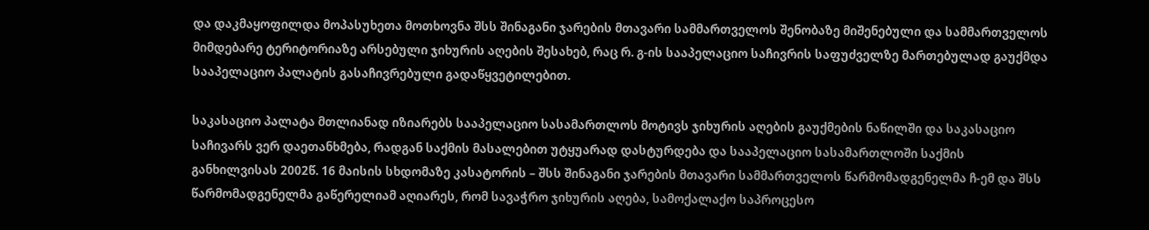და დაკმაყოფილდა მოპასუხეთა მოთხოვნა შსს შინაგანი ჯარების მთავარი სამმართველოს შენობაზე მიშენებული და სამმართველოს მიმდებარე ტერიტორიაზე არსებული ჯიხურის აღების შესახებ, რაც რ. გ-ის სააპელაციო საჩივრის საფუძველზე მართებულად გაუქმდა სააპელაციო პალატის გასაჩივრებული გადაწყვეტილებით.

საკასაციო პალატა მთლიანად იზიარებს სააპელაციო სასამართლოს მოტივს ჯიხურის აღების გაუქმების ნაწილში და საკასაციო საჩივარს ვერ დაეთანხმება, რადგან საქმის მასალებით უტყუარად დასტურდება და სააპელაციო სასამართლოში საქმის განხილვისას 2002წ. 16 მაისის სხდომაზე კასატორის – შსს შინაგანი ჯარების მთავარი სამმართველოს წარმომადგენელმა ჩ-ემ და შსს წარმომადგენელმა გაწერელიამ აღიარეს, რომ სავაჭრო ჯიხურის აღება, სამოქალაქო საპროცესო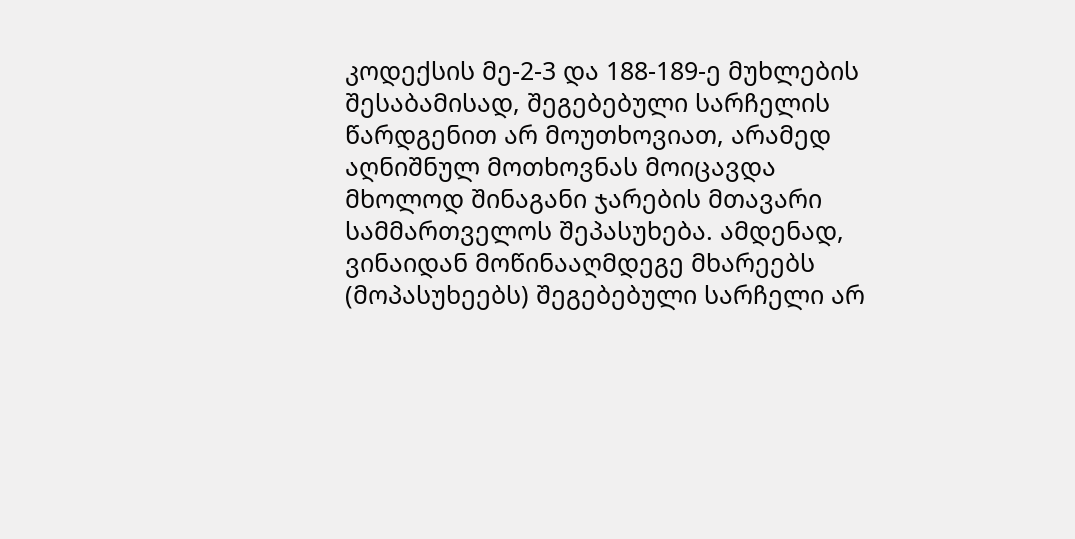კოდექსის მე-2-3 და 188-189-ე მუხლების შესაბამისად, შეგებებული სარჩელის წარდგენით არ მოუთხოვიათ, არამედ აღნიშნულ მოთხოვნას მოიცავდა მხოლოდ შინაგანი ჯარების მთავარი სამმართველოს შეპასუხება. ამდენად, ვინაიდან მოწინააღმდეგე მხარეებს (მოპასუხეებს) შეგებებული სარჩელი არ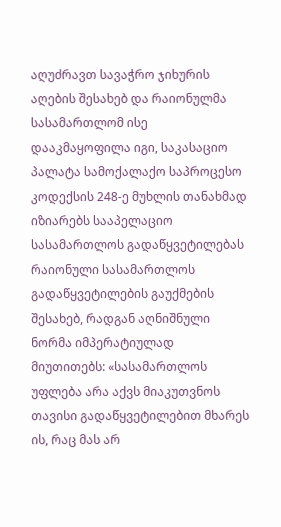აღუძრავთ სავაჭრო ჯიხურის აღების შესახებ და რაიონულმა სასამართლომ ისე დააკმაყოფილა იგი, საკასაციო პალატა სამოქალაქო საპროცესო კოდექსის 248-ე მუხლის თანახმად იზიარებს სააპელაციო სასამართლოს გადაწყვეტილებას რაიონული სასამართლოს გადაწყვეტილების გაუქმების შესახებ, რადგან აღნიშნული ნორმა იმპერატიულად მიუთითებს: «სასამართლოს უფლება არა აქვს მიაკუთვნოს თავისი გადაწყვეტილებით მხარეს ის, რაც მას არ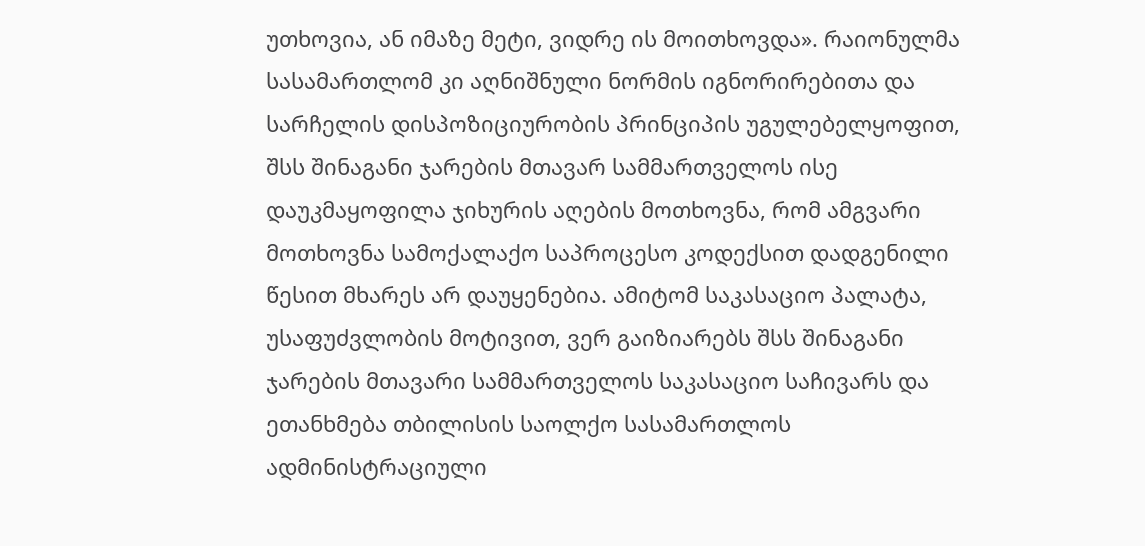უთხოვია, ან იმაზე მეტი, ვიდრე ის მოითხოვდა». რაიონულმა სასამართლომ კი აღნიშნული ნორმის იგნორირებითა და სარჩელის დისპოზიციურობის პრინციპის უგულებელყოფით, შსს შინაგანი ჯარების მთავარ სამმართველოს ისე დაუკმაყოფილა ჯიხურის აღების მოთხოვნა, რომ ამგვარი მოთხოვნა სამოქალაქო საპროცესო კოდექსით დადგენილი წესით მხარეს არ დაუყენებია. ამიტომ საკასაციო პალატა, უსაფუძვლობის მოტივით, ვერ გაიზიარებს შსს შინაგანი ჯარების მთავარი სამმართველოს საკასაციო საჩივარს და ეთანხმება თბილისის საოლქო სასამართლოს ადმინისტრაციული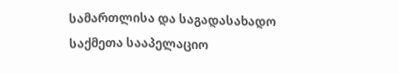სამართლისა და საგადასახადო საქმეთა სააპელაციო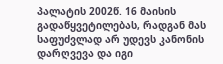პალატის 2002წ. 16 მაისის გადაწყვეტილებას, რადგან მას საფუძვლად არ უდევს კანონის დარღვევა და იგი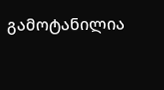გამოტანილია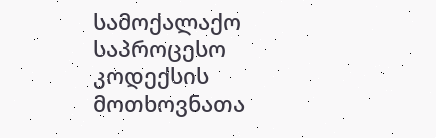სამოქალაქო საპროცესო კოდექსის მოთხოვნათა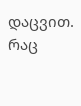დაცვით. რაც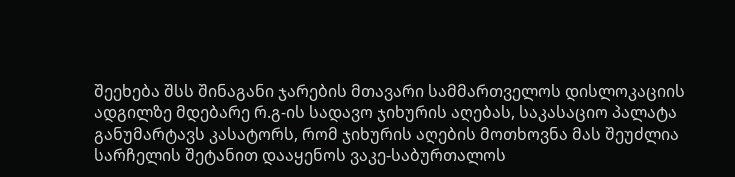შეეხება შსს შინაგანი ჯარების მთავარი სამმართველოს დისლოკაციის ადგილზე მდებარე რ.გ-ის სადავო ჯიხურის აღებას, საკასაციო პალატა განუმარტავს კასატორს, რომ ჯიხურის აღების მოთხოვნა მას შეუძლია სარჩელის შეტანით დააყენოს ვაკე-საბურთალოს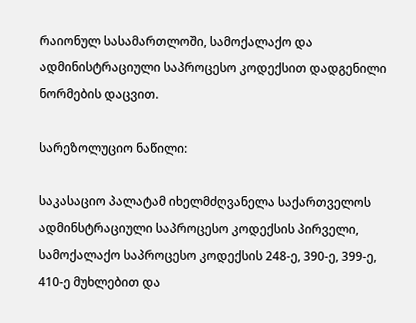რაიონულ სასამართლოში, სამოქალაქო და ადმინისტრაციული საპროცესო კოდექსით დადგენილი ნორმების დაცვით.

სარეზოლუციო ნაწილი:

საკასაციო პალატამ იხელმძღვანელა საქართველოს ადმინსტრაციული საპროცესო კოდექსის პირველი, სამოქალაქო საპროცესო კოდექსის 248-ე, 390-ე, 399-ე, 410-ე მუხლებით და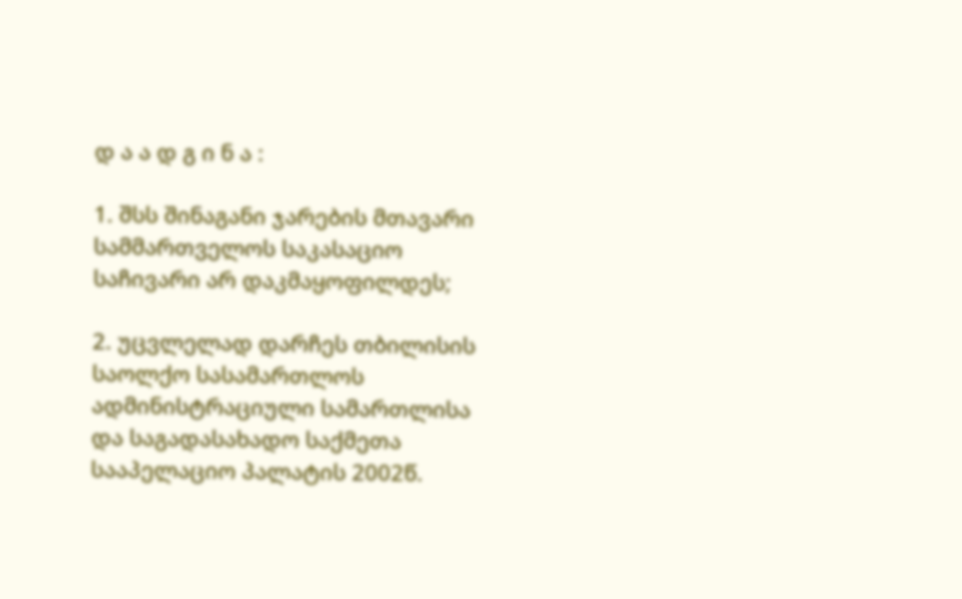დ ა ა დ გ ი ნ ა :

1. შსს შინაგანი ჯარების მთავარი სამმართველოს საკასაციო საჩივარი არ დაკმაყოფილდეს;

2. უცვლელად დარჩეს თბილისის საოლქო სასამართლოს ადმინისტრაციული სამართლისა და საგადასახადო საქმეთა სააპელაციო პალატის 2002წ.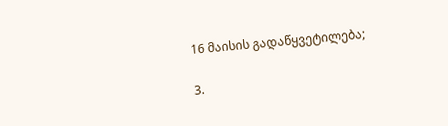16 მაისის გადაწყვეტილება;

3.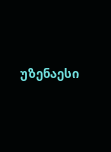უზენაესი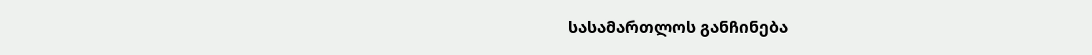სასამართლოს განჩინება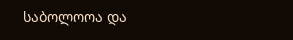საბოლოოა და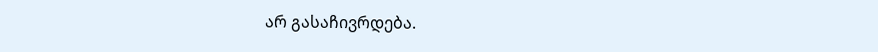არ გასაჩივრდება.